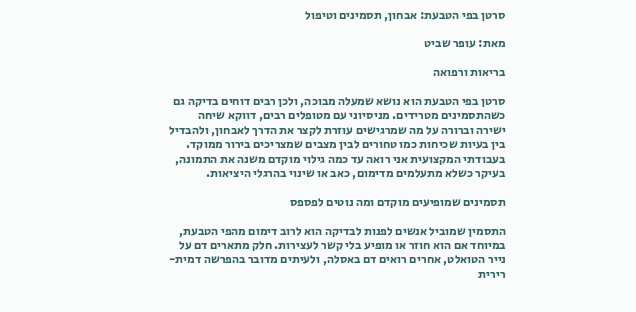סרטן בפי הטבעת: אבחון, תסמינים וטיפול

מאת: עופר שביט

בריאות ורפואה

סרטן בפי הטבעת הוא נושא שמעלה מבוכה, ולכן רבים דוחים בדיקה גם כשהתסמינים מטרידים. מניסיוני עם מטופלים רבים, דווקא שיחה ישירה וברורה על מה שמרגישים עוזרת לקצר את הדרך לאבחון, ולהבדיל בין בעיות שכיחות כמו טחורים לבין מצבים שמצריכים בירור ממוקד. בעבודתי המקצועית אני רואה עד כמה גילוי מוקדם משנה את התמונה, בעיקר כשלא מתעלמים מדימום, כאב או שינוי בהרגלי היציאות.

תסמינים שמופיעים מוקדם ומה נוטים לפספס

התסמין שמוביל אנשים לפנות לבדיקה הוא לרוב דימום מהפי הטבעת, במיוחד אם הוא חוזר או מופיע בלי קשר לעצירות. חלק מתארים דם על נייר הטואלט, אחרים רואים דם באסלה, ולעיתים מדובר בהפרשה דמית-רירית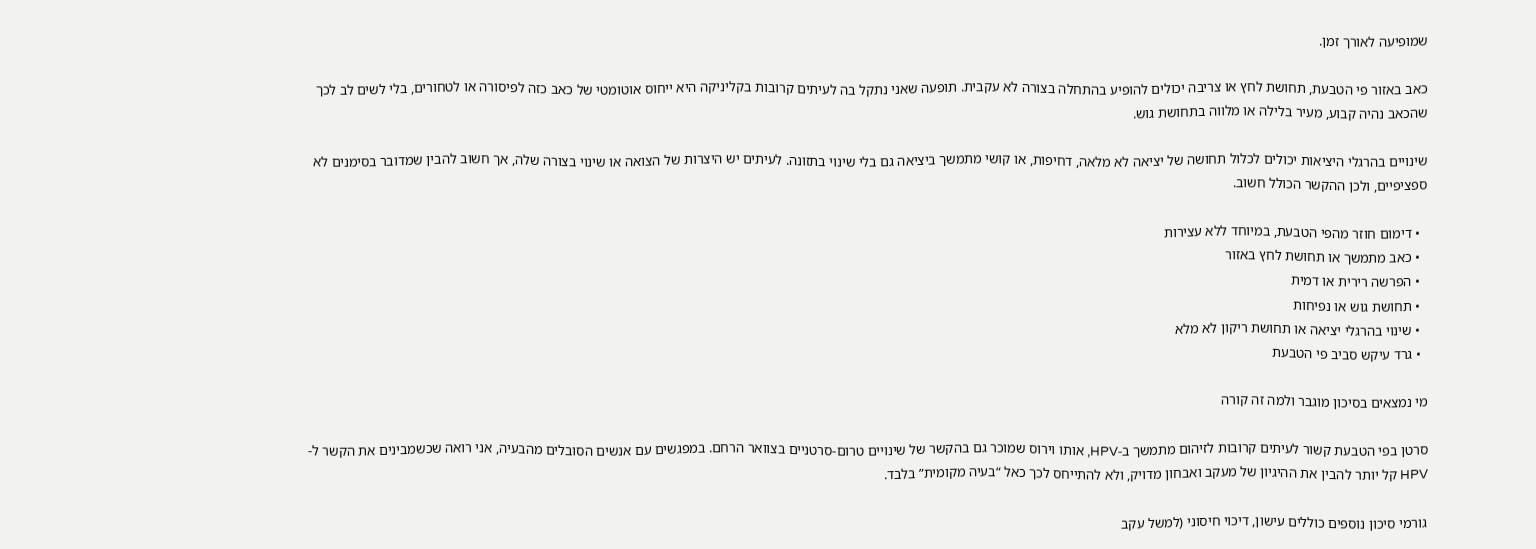שמופיעה לאורך זמן.

כאב באזור פי הטבעת, תחושת לחץ או צריבה יכולים להופיע בהתחלה בצורה לא עקבית. תופעה שאני נתקל בה לעיתים קרובות בקליניקה היא ייחוס אוטומטי של כאב כזה לפיסורה או לטחורים, בלי לשים לב לכך שהכאב נהיה קבוע, מעיר בלילה או מלווה בתחושת גוש.

שינויים בהרגלי היציאות יכולים לכלול תחושה של יציאה לא מלאה, דחיפות, או קושי מתמשך ביציאה גם בלי שינוי בתזונה. לעיתים יש היצרות של הצואה או שינוי בצורה שלה, אך חשוב להבין שמדובר בסימנים לא ספציפיים, ולכן ההקשר הכולל חשוב.

  • דימום חוזר מהפי הטבעת, במיוחד ללא עצירות
  • כאב מתמשך או תחושת לחץ באזור
  • הפרשה רירית או דמית
  • תחושת גוש או נפיחות
  • שינוי בהרגלי יציאה או תחושת ריקון לא מלא
  • גרד עיקש סביב פי הטבעת

מי נמצאים בסיכון מוגבר ולמה זה קורה

סרטן בפי הטבעת קשור לעיתים קרובות לזיהום מתמשך ב-HPV, אותו וירוס שמוכר גם בהקשר של שינויים טרום-סרטניים בצוואר הרחם. במפגשים עם אנשים הסובלים מהבעיה, אני רואה שכשמבינים את הקשר ל-HPV קל יותר להבין את ההיגיון של מעקב ואבחון מדויק, ולא להתייחס לכך כאל “בעיה מקומית” בלבד.

גורמי סיכון נוספים כוללים עישון, דיכוי חיסוני (למשל עקב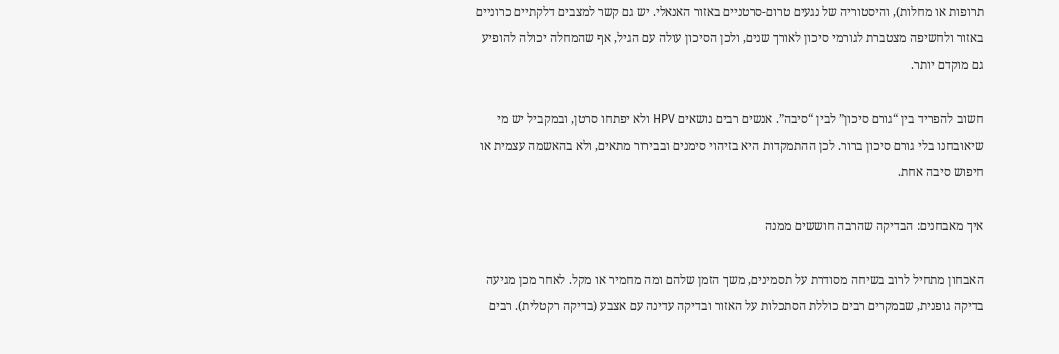תרופות או מחלות), והיסטוריה של נגעים טרום-סרטניים באזור האנאלי. יש גם קשר למצבים דלקתיים כרוניים באזור ולחשיפה מצטברת לגורמי סיכון לאורך שנים, ולכן הסיכון עולה עם הגיל, אף שהמחלה יכולה להופיע גם מוקדם יותר.

חשוב להפריד בין “גורם סיכון” לבין “סיבה”. אנשים רבים נושאים HPV ולא יפתחו סרטן, ובמקביל יש מי שיאובחנו בלי גורם סיכון ברור. לכן ההתמקדות היא בזיהוי סימנים ובבירור מתאים, ולא בהאשמה עצמית או חיפוש סיבה אחת.

איך מאבחנים: הבדיקה שהרבה חוששים ממנה

האבחון מתחיל לרוב בשיחה מסודרת על תסמינים, משך הזמן שלהם ומה מחמיר או מקל. לאחר מכן מגיעה בדיקה גופנית, שבמקרים רבים כוללת הסתכלות על האזור ובדיקה עדינה עם אצבע (בדיקה רקטלית). רבים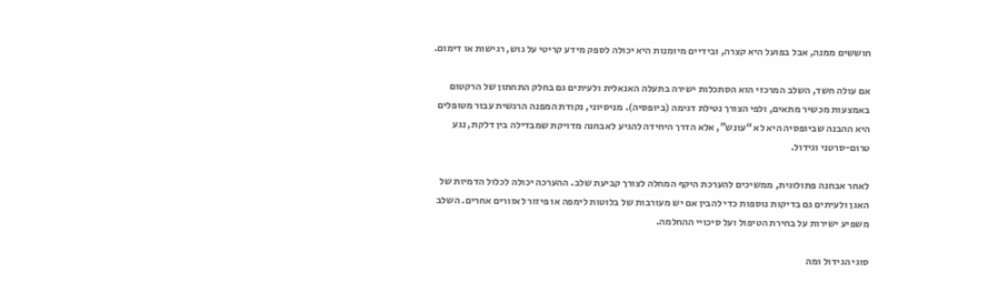חוששים ממנה, אבל בפועל היא קצרה, ובידיים מיומנות היא יכולה לספק מידע קריטי על גוש, רגישות או דימום.

אם עולה חשד, השלב המרכזי הוא הסתכלות ישירה בתעלה האנאלית ולעיתים גם בחלק התחתון של הרקטום באמצעות מכשיר מתאים, ולפי הצורך נטילת דגימה (ביופסיה). מניסיוני, נקודת המפנה הרגשית עבור מטופלים היא ההבנה שביופסיה היא לא “עונש”, אלא הדרך היחידה להגיע לאבחנה מדויקת שמבדילה בין דלקת, נגע טרום-סרטני וגידול.

לאחר אבחנה פתולוגית, ממשיכים להערכת היקף המחלה לצורך קביעת שלב. ההערכה יכולה לכלול הדמיות של האגן ולעיתים גם בדיקות נוספות כדי להבין אם יש מעורבות של בלוטות לימפה או פיזור לאזורים אחרים. השלב משפיע ישירות על בחירת הטיפול ועל סיכויי ההחלמה.

סוגי הגידול ומה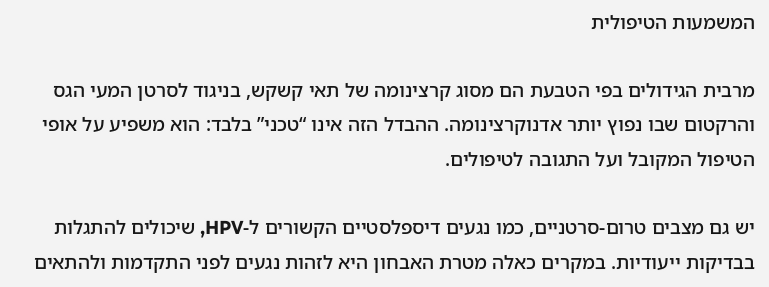המשמעות הטיפולית

מרבית הגידולים בפי הטבעת הם מסוג קרצינומה של תאי קשקש, בניגוד לסרטן המעי הגס והרקטום שבו נפוץ יותר אדנוקרצינומה. ההבדל הזה אינו “טכני” בלבד: הוא משפיע על אופי הטיפול המקובל ועל התגובה לטיפולים.

יש גם מצבים טרום-סרטניים, כמו נגעים דיספלסטיים הקשורים ל-HPV, שיכולים להתגלות בבדיקות ייעודיות. במקרים כאלה מטרת האבחון היא לזהות נגעים לפני התקדמות ולהתאים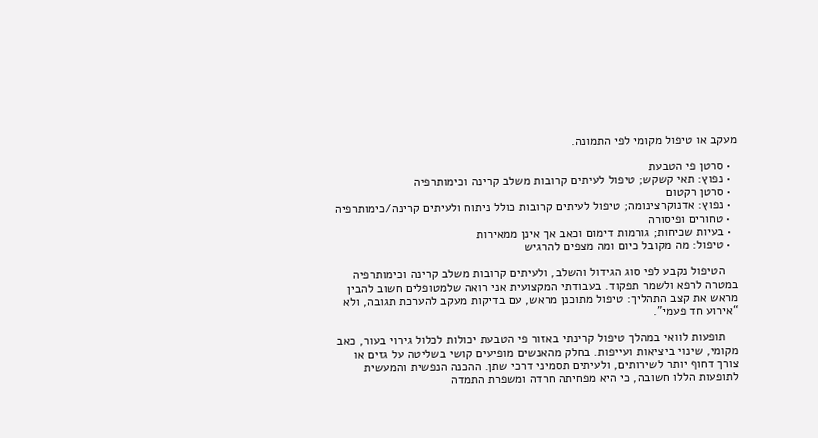מעקב או טיפול מקומי לפי התמונה.

  • סרטן פי הטבעת
  • נפוץ: תאי קשקש; טיפול לעיתים קרובות משלב קרינה וכימותרפיה
  • סרטן רקטום
  • נפוץ: אדנוקרצינומה; טיפול לעיתים קרובות כולל ניתוח ולעיתים קרינה/כימותרפיה
  • טחורים ופיסורה
  • בעיות שכיחות; גורמות דימום וכאב אך אינן ממאירות
  • טיפול: מה מקובל כיום ומה מצפים להרגיש

    הטיפול נקבע לפי סוג הגידול והשלב, ולעיתים קרובות משלב קרינה וכימותרפיה במטרה לרפא ולשמר תפקוד. בעבודתי המקצועית אני רואה שלמטופלים חשוב להבין מראש את קצב התהליך: טיפול מתוכנן מראש, עם בדיקות מעקב להערכת תגובה, ולא “אירוע חד פעמי”.

    תופעות לוואי במהלך טיפול קרינתי באזור פי הטבעת יכולות לכלול גירוי בעור, כאב מקומי, שינוי ביציאות ועייפות. בחלק מהאנשים מופיעים קושי בשליטה על גזים או צורך דחוף יותר לשירותים, ולעיתים תסמיני דרכי שתן. ההכנה הנפשית והמעשית לתופעות הללו חשובה, כי היא מפחיתה חרדה ומשפרת התמדה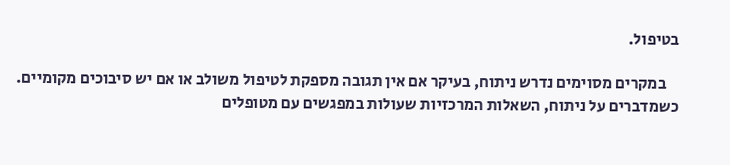בטיפול.

    במקרים מסוימים נדרש ניתוח, בעיקר אם אין תגובה מספקת לטיפול משולב או אם יש סיבוכים מקומיים. כשמדברים על ניתוח, השאלות המרכזיות שעולות במפגשים עם מטופלים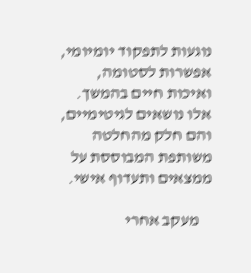נוגעות לתפקוד יומיומי, אפשרות לסטומה, ואיכות חיים בהמשך. אלו נושאים לגיטימיים, והם חלק מהחלטה משותפת המבוססת על ממצאים ותעדוף אישי.

    מעקב אחרי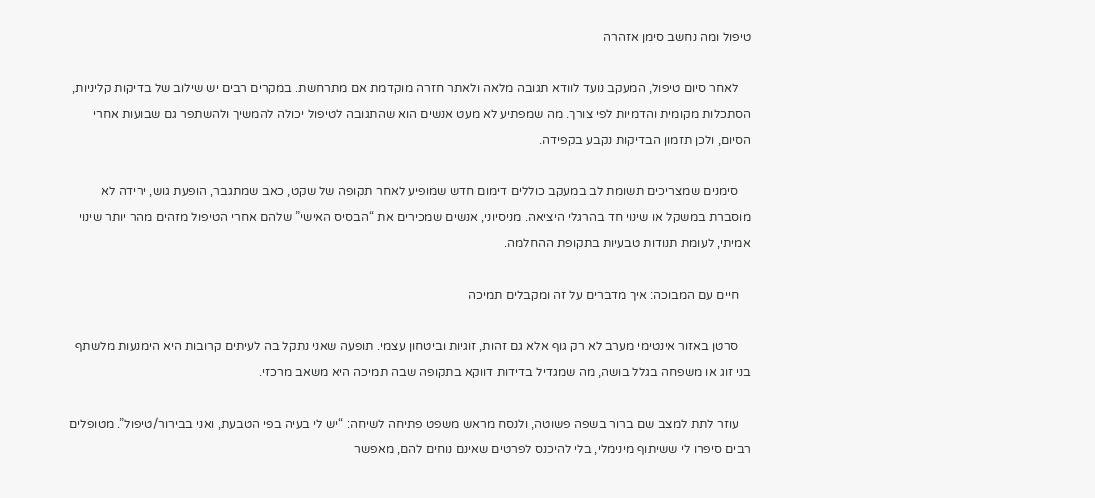טיפול ומה נחשב סימן אזהרה

    לאחר סיום טיפול, המעקב נועד לוודא תגובה מלאה ולאתר חזרה מוקדמת אם מתרחשת. במקרים רבים יש שילוב של בדיקות קליניות, הסתכלות מקומית והדמיות לפי צורך. מה שמפתיע לא מעט אנשים הוא שהתגובה לטיפול יכולה להמשיך ולהשתפר גם שבועות אחרי הסיום, ולכן תזמון הבדיקות נקבע בקפידה.

    סימנים שמצריכים תשומת לב במעקב כוללים דימום חדש שמופיע לאחר תקופה של שקט, כאב שמתגבר, הופעת גוש, ירידה לא מוסברת במשקל או שינוי חד בהרגלי היציאה. מניסיוני, אנשים שמכירים את “הבסיס האישי” שלהם אחרי הטיפול מזהים מהר יותר שינוי אמיתי, לעומת תנודות טבעיות בתקופת ההחלמה.

    חיים עם המבוכה: איך מדברים על זה ומקבלים תמיכה

    סרטן באזור אינטימי מערב לא רק גוף אלא גם זהות, זוגיות וביטחון עצמי. תופעה שאני נתקל בה לעיתים קרובות היא הימנעות מלשתף בני זוג או משפחה בגלל בושה, מה שמגדיל בדידות דווקא בתקופה שבה תמיכה היא משאב מרכזי.

    עוזר לתת למצב שם ברור בשפה פשוטה, ולנסח מראש משפט פתיחה לשיחה: “יש לי בעיה בפי הטבעת, ואני בבירור/טיפול”. מטופלים רבים סיפרו לי ששיתוף מינימלי, בלי להיכנס לפרטים שאינם נוחים להם, מאפשר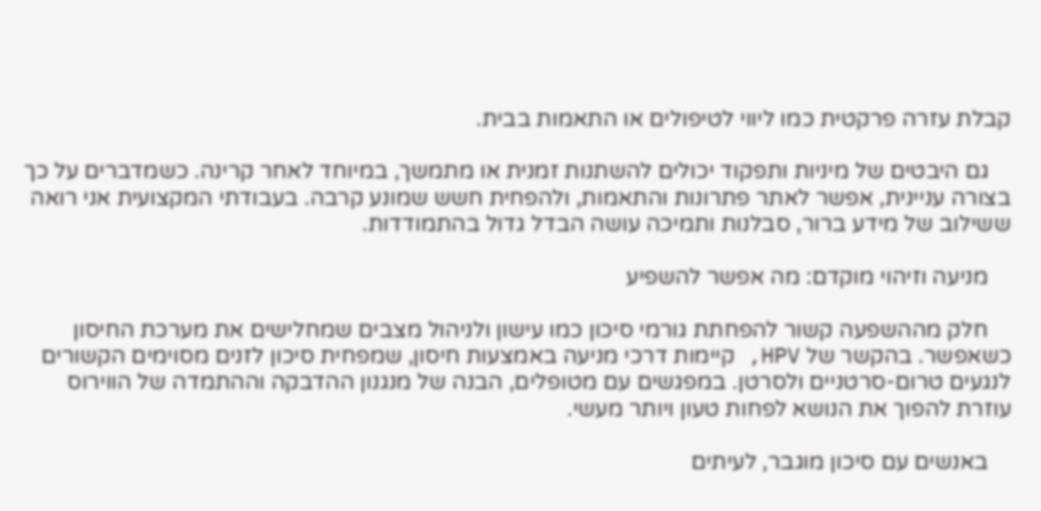קבלת עזרה פרקטית כמו ליווי לטיפולים או התאמות בבית.

    גם היבטים של מיניות ותפקוד יכולים להשתנות זמנית או מתמשך, במיוחד לאחר קרינה. כשמדברים על כך בצורה עניינית, אפשר לאתר פתרונות והתאמות, ולהפחית חשש שמונע קרבה. בעבודתי המקצועית אני רואה ששילוב של מידע ברור, סבלנות ותמיכה עושה הבדל גדול בהתמודדות.

    מניעה וזיהוי מוקדם: מה אפשר להשפיע

    חלק מההשפעה קשור להפחתת גורמי סיכון כמו עישון ולניהול מצבים שמחלישים את מערכת החיסון כשאפשר. בהקשר של HPV, קיימות דרכי מניעה באמצעות חיסון, שמפחית סיכון לזנים מסוימים הקשורים לנגעים טרום-סרטניים ולסרטן. במפגשים עם מטופלים, הבנה של מנגנון ההדבקה וההתמדה של הווירוס עוזרת להפוך את הנושא לפחות טעון ויותר מעשי.

    באנשים עם סיכון מוגבר, לעיתים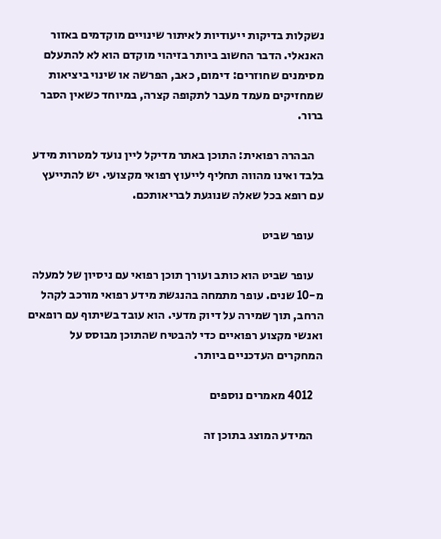נשקלות בדיקות ייעודיות לאיתור שינויים מוקדמים באזור האנאלי. הדבר החשוב ביותר בזיהוי מוקדם הוא לא להתעלם מסימנים שחוזרים: דימום, כאב, הפרשה או שינוי ביציאות שמחזיקים מעמד מעבר לתקופה קצרה, במיוחד כשאין הסבר ברור.

    הבהרה רפואית: התוכן באתר מדיקל ליין נועד למטרות מידע בלבד ואינו מהווה תחליף לייעוץ רפואי מקצועי. יש להתייעץ עם רופא בכל שאלה שנוגעת לבריאותכם.

    עופר שביט

    עופר שביט הוא כותב ועורך תוכן רפואי עם ניסיון של למעלה מ-10 שנים. עופר מתמחה בהנגשת מידע רפואי מורכב לקהל הרחב, תוך שמירה על דיוק מדעי. הוא עובד בשיתוף עם רופאים ואנשי מקצוע רפואיים כדי להבטיח שהתוכן מבוסס על המחקרים העדכניים ביותר.

    4012 מאמרים נוספים

    המידע המוצג בתוכן זה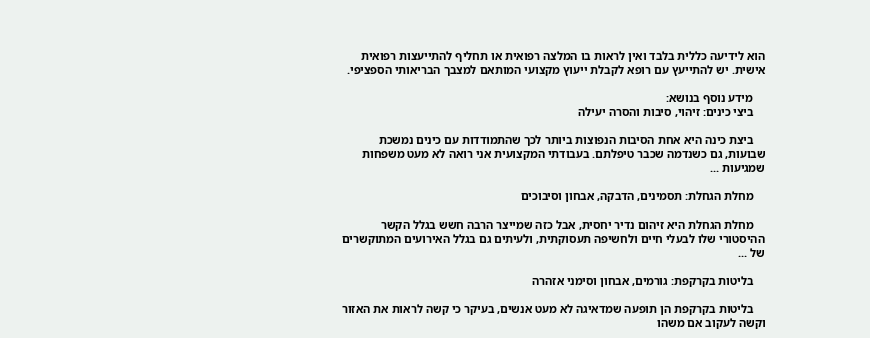הוא לידיעה כללית בלבד ואין לראות בו המלצה רפואית או תחליף להתייעצות רפואית אישית. יש להתייעץ עם רופא לקבלת ייעוץ מקצועי המותאם למצבך הבריאותי הספציפי.

    מידע נוסף בנושא:
    ביצי כינים: זיהוי, סיבות והסרה יעילה

    ביצת כינה היא אחת הסיבות הנפוצות ביותר לכך שהתמודדות עם כינים נמשכת שבועות, גם כשנדמה שכבר טיפלתם. בעבודתי המקצועית אני רואה לא מעט משפחות שמגיעות ...

    מחלת הגחלת: תסמינים, הדבקה, אבחון וסיבוכים

    מחלת הגחלת היא זיהום נדיר יחסית, אבל כזה שמייצר הרבה חשש בגלל הקשר ההיסטורי שלו לבעלי חיים ולחשיפה תעסוקתית, ולעיתים גם בגלל האירועים המתוקשרים של ...

    בליטות בקרקפת: גורמים, אבחון וסימני אזהרה

    בליטות בקרקפת הן תופעה שמדאיגה לא מעט אנשים, בעיקר כי קשה לראות את האזור וקשה לעקוב אם משהו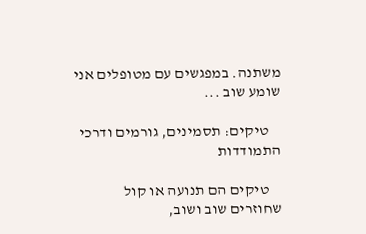משתנה. במפגשים עם מטופלים אני שומע שוב ...

    טיקים: תסמינים, גורמים ודרכי התמודדות

    טיקים הם תנועה או קול שחוזרים שוב ושוב,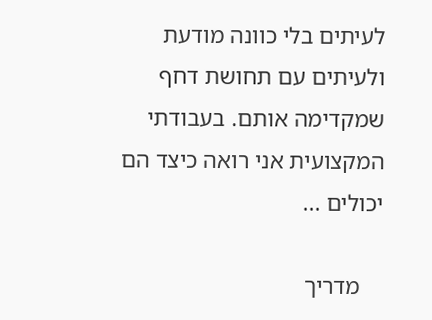לעיתים בלי כוונה מודעת ולעיתים עם תחושת דחף שמקדימה אותם. בעבודתי המקצועית אני רואה כיצד הם יכולים ...

    מדריך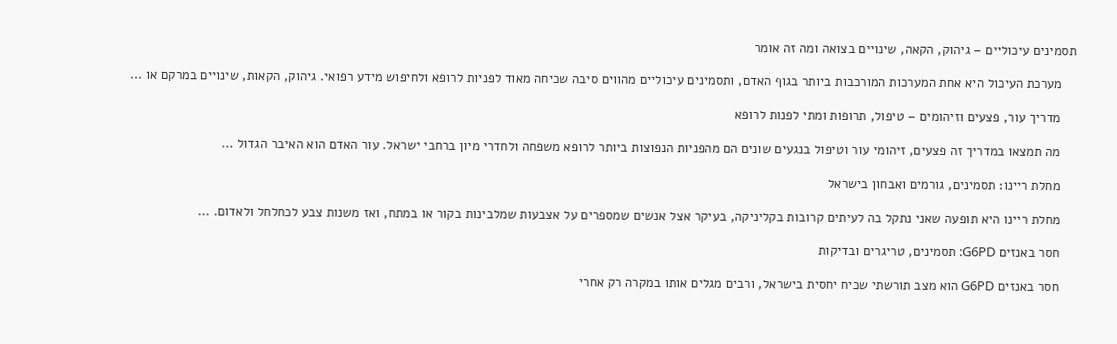תסמינים עיכוליים – גיהוק, הקאה, שינויים בצואה ומה זה אומר

    מערכת העיכול היא אחת המערכות המורכבות ביותר בגוף האדם, ותסמינים עיכוליים מהווים סיבה שכיחה מאוד לפניות לרופא ולחיפוש מידע רפואי. גיהוק, הקאות, שינויים במרקם או ...

    מדריך עור, פצעים וזיהומים – טיפול, תרופות ומתי לפנות לרופא

    מה תמצאו במדריך זה פצעים, זיהומי עור וטיפול בנגעים שונים הם מהפניות הנפוצות ביותר לרופא משפחה ולחדרי מיון ברחבי ישראל. עור האדם הוא האיבר הגדול ...

    מחלת ריינו: תסמינים, גורמים ואבחון בישראל

    מחלת ריינו היא תופעה שאני נתקל בה לעיתים קרובות בקליניקה, בעיקר אצל אנשים שמספרים על אצבעות שמלבינות בקור או במתח, ואז משנות צבע לכחלחל ולאדום. ...

    חסר באנזים G6PD: תסמינים, טריגרים ובדיקות

    חסר באנזים G6PD הוא מצב תורשתי שכיח יחסית בישראל, ורבים מגלים אותו במקרה רק אחרי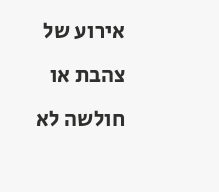אירוע של צהבת או חולשה לא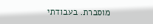מוסברת. בעבודתי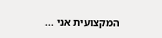המקצועית אני ...